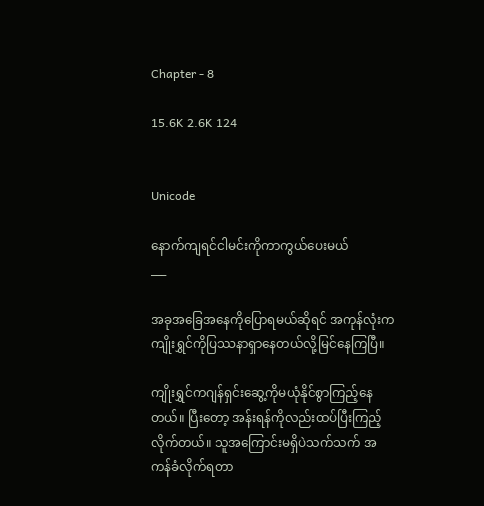Chapter - 8

15.6K 2.6K 124


Unicode

နောက်ကျရင်ငါမင်းကိုကာကွယ်ပေးမယ်
___

အခုအခြေအနေကိုပြောရမယ်ဆိုရင် အကုန်လုံးက ကျိုးရွှင်ကိုပြဿနာရှာနေတယ်လို့မြင်နေကြပြီ။

ကျိုးရွှင်ကဂျန်ရှင်းဆွေ့ကိုမယုံနိုင်စွာကြည့်နေတယ်။ ပြီးတော့ အန်းရန်ကိုလည်းထပ်ပြီးကြည့်လိုက်တယ်။ သူအကြောင်းမရှိပဲသက်သက် အကန်ခံလိုက်ရတာ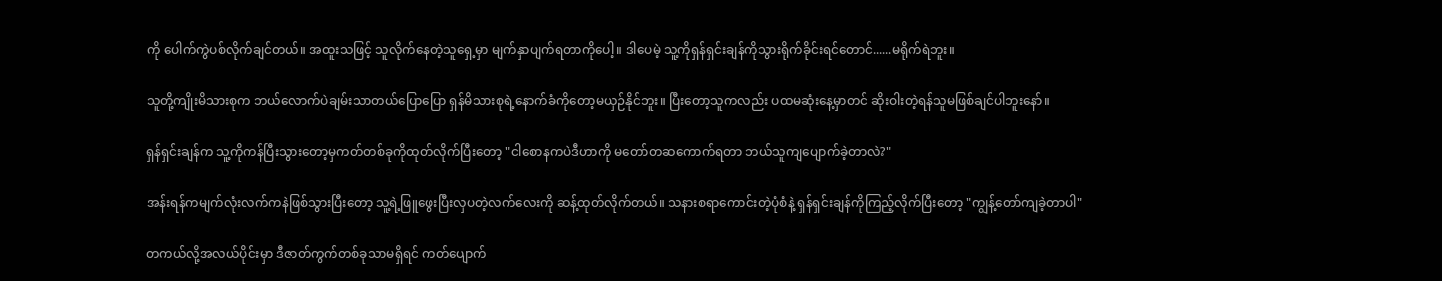ကို ပေါက်ကွဲပစ်လိုက်ချင်တယ်။ အထူးသဖြင့် သူလိုက်နေတဲ့သူရှေ့မှာ မျက်နှာပျက်ရတာကိုပေါ့။ ဒါပေမဲ့ သူ့ကိုရှန်ရှင်းချန်ကိုသွားရိုက်ခိုင်းရင်တောင်......မရိုက်ရဲဘူး။

သူတို့ကျိုးမိသားစုက ဘယ်လောက်ပဲချမ်းသာတယ်ပြောပြော ရှန်မိသားစုရဲ့နောက်ခံကိုတော့မယှဉ်နိုင်ဘူး။ ပြီးတော့သူကလည်း ပထမဆုံးနေ့မှာတင် ဆိုးဝါးတဲ့ရန်သူမဖြစ်ချင်ပါဘူးနော်။

ရှန်ရှင်းချန်က သူ့ကိုကန်ပြီးသွားတော့မှကတ်တစ်ခုကိုထုတ်လိုက်ပြီးတော့ "ငါစောနကပဲဒီဟာကို မတော်တဆကောက်ရတာ ဘယ်သူကျပျောက်ခဲ့တာလဲ?"

အန်းရန်ကမျက်လုံးလက်ကနဲဖြစ်သွားပြီးတော့ သူ့ရဲ့ဖြူဖွေးပြီးလှပတဲ့လက်လေးကို ဆန့်ထုတ်လိုက်တယ်။ သနားစရာကောင်းတဲ့ပုံစံနဲ့ ရှန်ရှင်းချန်ကိုကြည့်လိုက်ပြီးတော့ "ကျွန့်တော်ကျခဲ့တာပါ"

တကယ်လို့အလယ်ပိုင်းမှာ ဒီဇာတ်ကွက်တစ်ခုသာမရှိရင် ကတ်ပျောက်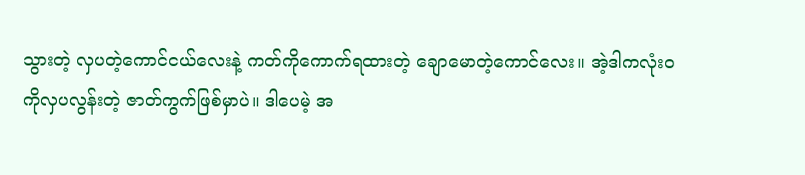သွားတဲ့ လှပတဲ့ကောင်ငယ်လေးနဲ့ ကတ်ကိုကောက်ရထားတဲ့ ချောမောတဲ့ကောင်လေး။ အဲ့ဒါကလုံးဝကိုလှပလွန်းတဲ့ ဇာတ်ကွက်ဖြစ်မှာပဲ။ ဒါပေမဲ့ အ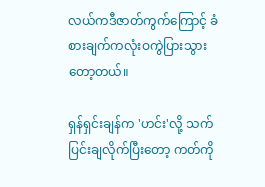လယ်ကဒီဇာတ်ကွက်ကြောင့် ခံစားချက်ကလုံးဝကွဲပြားသွားတော့တယ်။

ရှန်ရှင်းချန်က 'ဟင်း'လို့ သက်ပြင်းချလိုက်ပြီးတော့ ကတ်ကို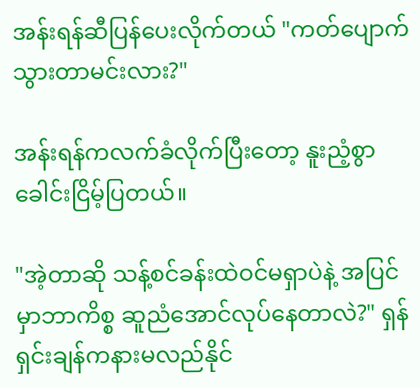အန်းရန်ဆီပြန်ပေးလိုက်တယ် "ကတ်ပျောက်သွားတာမင်းလား?"

အန်းရန်ကလက်ခံလိုက်ပြီးတော့ နူးညံ့စွာခေါင်းငြိမ့်ပြတယ်။

"အဲ့တာဆို သန့်စင်ခန်းထဲဝင်မရှာပဲနဲ့ အပြင်မှာဘာကိစ္စ ဆူညံအောင်လုပ်နေတာလဲ?" ရှန်ရှင်းချန်ကနားမလည်နိုင်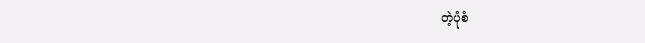တဲ့ပုံစံ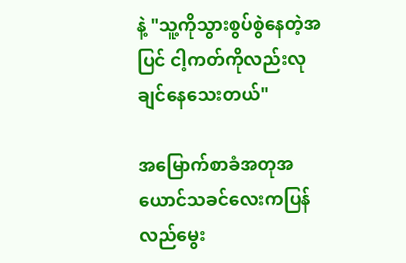နဲ့ "သူ့ကိုသွားစွပ်စွဲနေတဲ့အပြင် ငါ့ကတ်ကိုလည်းလုချင်နေသေးတယ်"

အမြောက်စာခံအတုအယောင်သခင်လေးကပြန်လည်မွေး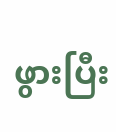ဖွားပြီး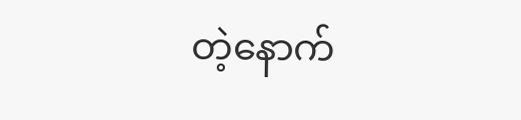တဲ့နောက်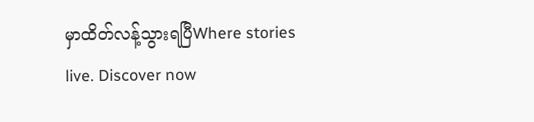မှာထိတ်လန့်သွားရပြီWhere stories live. Discover now